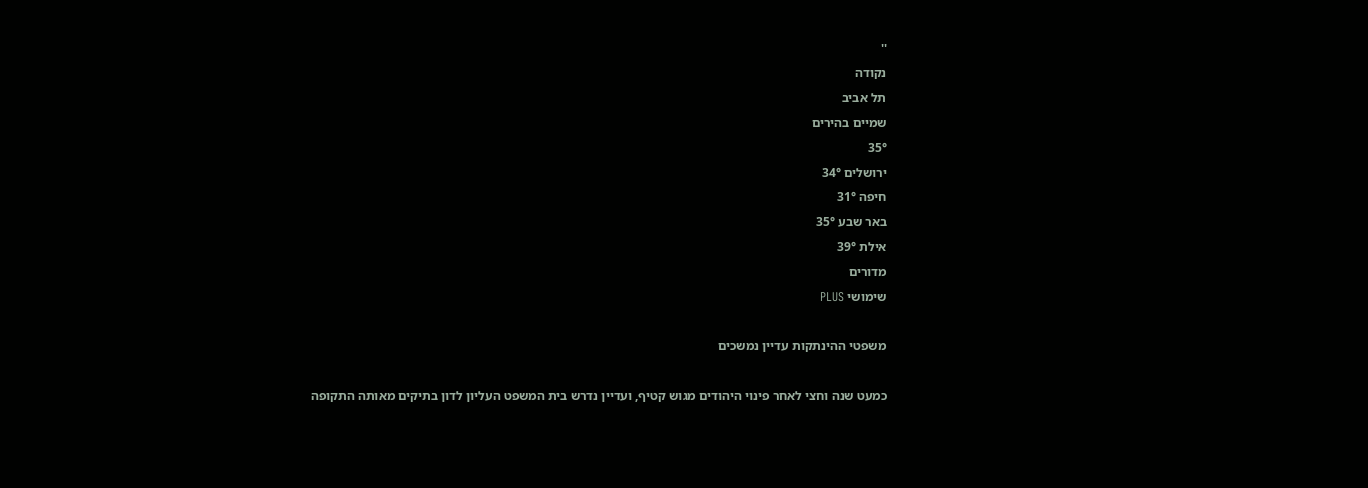''
נקודה
תל אביב
שמיים בהירים
35°
ירושלים 34°
חיפה 31°
באר שבע 35°
אילת 39°
מדורים
שימושי PLUS

משפטי ההינתקות עדיין נמשכים

כמעט שנה וחצי לאחר פינוי היהודים מגוש קטיף, ועדיין נדרש בית המשפט העליון לדון בתיקים מאותה התקופה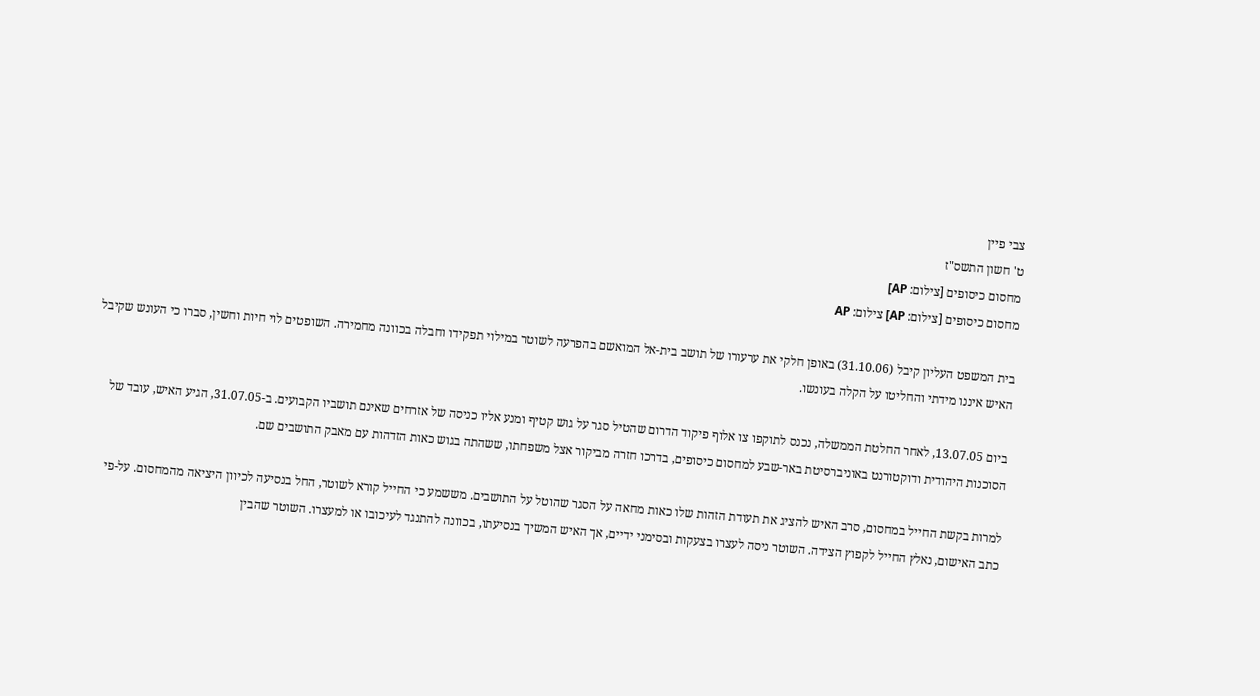צבי פיין
ט' חשון התשס"ז
מחסום כיסופים [צילום: AP]
מחסום כיסופים [צילום: AP] צילום: AP

בית המשפט העליון קיבל (31.10.06) באופן חלקי את ערעורו של תושב בית-אל המואשם בהפרעה לשוטר במילוי תפקידו וחבלה בכוונה מחמירה. השופטים לוי חיות וחשין, סברו כי העונש שקיבל האיש איננו מידתי והחליטו על הקלה בעונשו.

ביום 13.07.05, לאחר החלטת הממשלה, נכנס לתוקפו צו אלוף פיקוד הדרום שהטיל סגר על גוש קטיף ומנע אליו כניסה של אזרחים שאינם תושביו הקבועים. ב-31.07.05, הגיע האיש, עובד של הסוכנות היהודית ודוקטורנט באוניברסיטת באר-שבע למחסום כיסופים, בדרכו חזרה מביקור אצל משפחתו, ששהתה בגוש כאות הזדהות עם מאבק התושבים שם.

למרות בקשת החייל במחסום, סרב האיש להציג את תעודת הזהות שלו כאות מחאה על הסגר שהוטל על התושבים. מששמע כי החייל קורא לשוטר, החל בנסיעה לכיוון היציאה מהמחסום. על-פי כתב האישום, נאלץ החייל לקפוץ הצידה. השוטר ניסה לעצרו בצעקות ובסימני ידיים, אך האיש המשיך בנסיעתו, בכוונה להתנגד לעיכובו או למעצרו. השוטר שהבין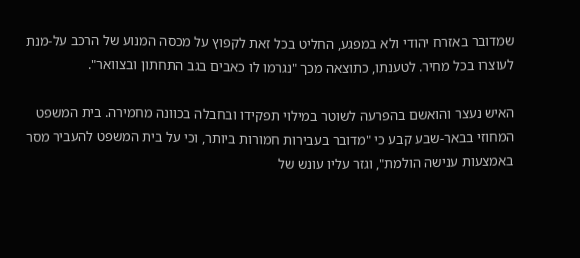שמדובר באזרח יהודי ולא במפגע, החליט בכל זאת לקפוץ על מכסה המנוע של הרכב על-מנת לעוצרו בכל מחיר. לטענתו, כתוצאה מכך "נגרמו לו כאבים בגב התחתון ובצוואר".

האיש נעצר והואשם בהפרעה לשוטר במילוי תפקידו ובחבלה בכוונה מחמירה. בית המשפט המחוזי בבאר-שבע קבע כי "מדובר בעבירות חמורות ביותר, וכי על בית המשפט להעביר מסר באמצעות ענישה הולמת", וגזר עליו עונש של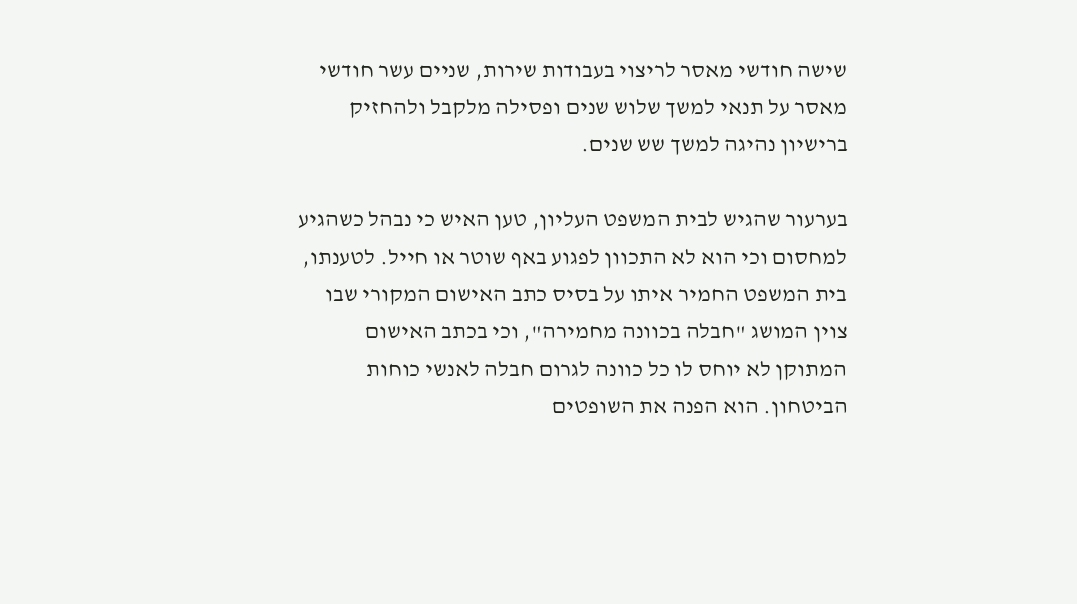שישה חודשי מאסר לריצוי בעבודות שירות, שניים עשר חודשי מאסר על תנאי למשך שלוש שנים ופסילה מלקבל ולהחזיק ברישיון נהיגה למשך שש שנים.

בערעור שהגיש לבית המשפט העליון, טען האיש כי נבהל כשהגיע למחסום וכי הוא לא התכוון לפגוע באף שוטר או חייל. לטענתו, בית המשפט החמיר איתו על בסיס כתב האישום המקורי שבו צוין המושג "חבלה בכוונה מחמירה", וכי בכתב האישום המתוקן לא יוחס לו כל כוונה לגרום חבלה לאנשי כוחות הביטחון. הוא הפנה את השופטים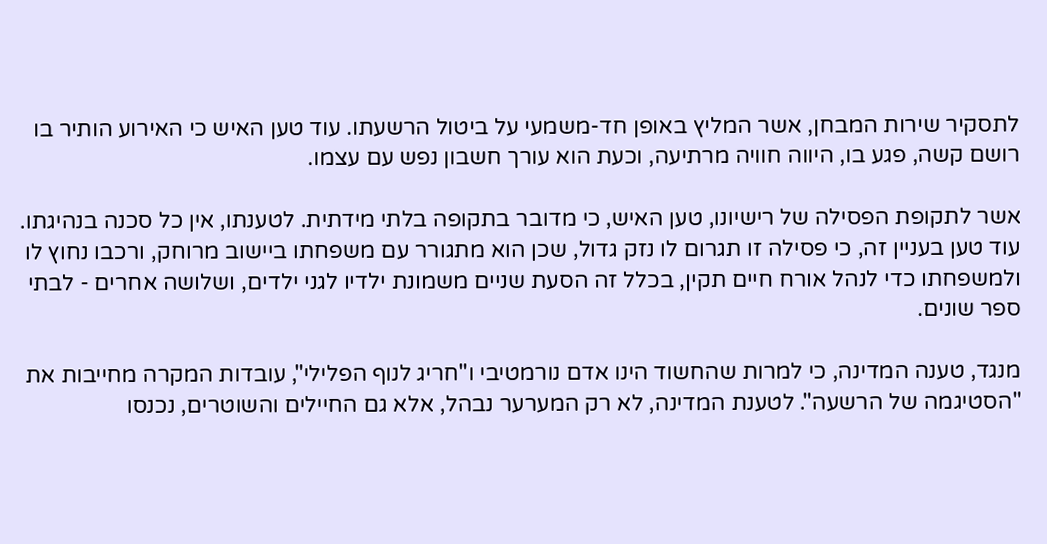לתסקיר שירות המבחן, אשר המליץ באופן חד-משמעי על ביטול הרשעתו. עוד טען האיש כי האירוע הותיר בו רושם קשה, פגע בו, היווה חוויה מרתיעה, וכעת הוא עורך חשבון נפש עם עצמו.

אשר לתקופת הפסילה של רישיונו, טען האיש, כי מדובר בתקופה בלתי מידתית. לטענתו, אין כל סכנה בנהיגתו. עוד טען בעניין זה, כי פסילה זו תגרום לו נזק גדול, שכן הוא מתגורר עם משפחתו ביישוב מרוחק, ורכבו נחוץ לו ולמשפחתו כדי לנהל אורח חיים תקין, בכלל זה הסעת שניים משמונת ילדיו לגני ילדים, ושלושה אחרים - לבתי ספר שונים.

מנגד, טענה המדינה, כי למרות שהחשוד הינו אדם נורמטיבי ו"חריג לנוף הפלילי", עובדות המקרה מחייבות את "הסטיגמה של הרשעה". לטענת המדינה, לא רק המערער נבהל, אלא גם החיילים והשוטרים, נכנסו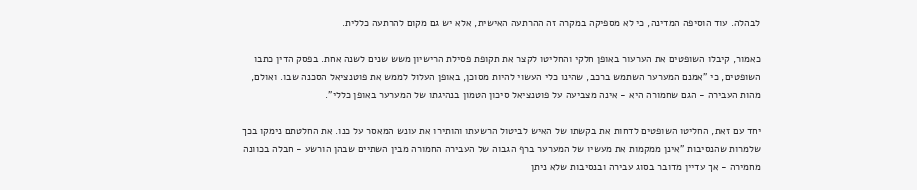לבהלה. עוד הוסיפה המדינה, כי לא מספיקה במקרה זה ההרתעה האישית, אלא יש גם מקום להרתעה כללית.

כאמור, קיבלו השופטים את הערעור באופן חלקי והחליטו לקצר את תקופת פסילת הרישיון משש שנים לשנה אחת. בפסק הדין כתבו השופטים, כי "אמנם המערער השתמש ברכב, שהינו כלי העשוי להיות מסוכן, באופן העלול לממש את פוטנציאל הסכנה שבו. ואולם, מהות העבירה - הגם שחמורה היא - אינה מצביעה על פוטנציאל סיכון הטמון בנהיגתו של המערער באופן כללי".

יחד עם זאת, החליטו השופטים לדחות את בקשתו של האיש לביטול הרשעתו והותירו את עונש המאסר על כנו. את החלטתם נימקו בכך שלמרות שהנסיבות "אינן ממקמות את מעשיו של המערער ברף הגבוה של העבירה החמורה מבין השתיים שבהן הורשע - חבלה בכוונה מחמירה - אך עדיין מדובר בסוג עבירה ובנסיבות שלא ניתן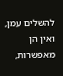להשלים עמן, ואין הן מאפשרות,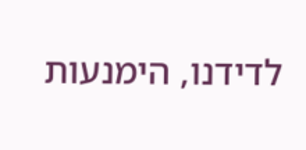לדידנו, הימנעות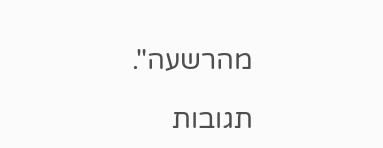מהרשעה".

תגובות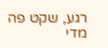רגע, שקט פה מדי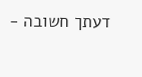דעתך חשובה -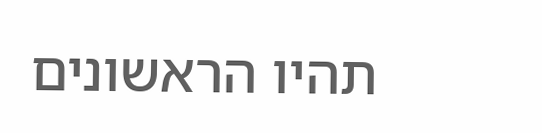תהיו הראשונים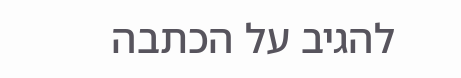להגיב על הכתבה